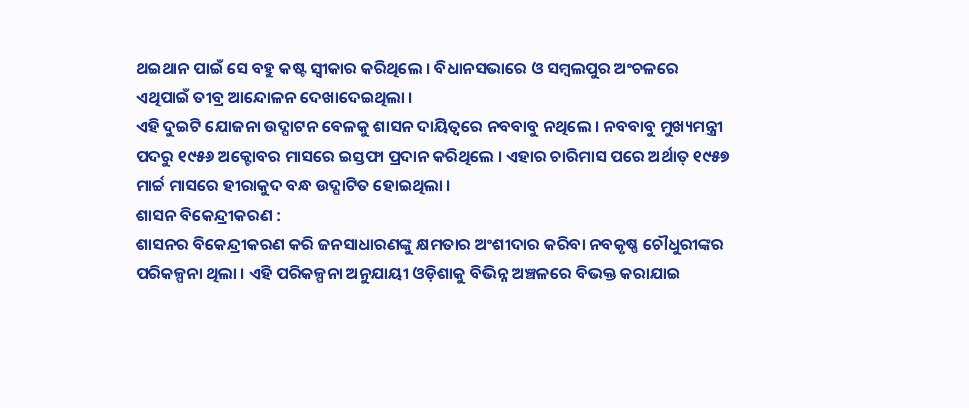ଥଇଥାନ ପାଇଁ ସେ ବହୁ କଷ୍ଟ ସ୍ୱୀକାର କରିଥିଲେ । ବିଧାନସଭାରେ ଓ ସମ୍ବଲପୁର ଅଂଚଳରେ ଏଥିପାଇଁ ତୀବ୍ର ଆନ୍ଦୋଳନ ଦେଖାଦେଇଥିଲା ।
ଏହି ଦୁଇଟି ଯୋଜନା ଉଦ୍ଘାଟନ ବେଳକୁ ଶାସନ ଦାୟିତ୍ୱରେ ନବବାବୁ ନଥିଲେ । ନବବାବୁ ମୁଖ୍ୟମନ୍ତ୍ରୀ ପଦରୁ ୧୯୫୬ ଅକ୍ଟୋବର ମାସରେ ଇସ୍ତଫା ପ୍ରଦାନ କରିଥିଲେ । ଏହାର ଚାରିମାସ ପରେ ଅର୍ଥାତ୍ ୧୯୫୭ ମାର୍ଚ୍ଚ ମାସରେ ହୀରାକୁଦ ବନ୍ଧ ଉଦ୍ଘାଟିତ ହୋଇଥିଲା ।
ଶାସନ ବିକେନ୍ଦ୍ରୀକରଣ :
ଶାସନର ବିକେନ୍ଦ୍ରୀକରଣ କରି ଜନସାଧାରଣଙ୍କୁ କ୍ଷମତାର ଅଂଶୀଦାର କରିବା ନବକୃଷ୍ଣ ଚୌଧୁରୀଙ୍କର ପରିକଳ୍ପନା ଥିଲା । ଏହି ପରିକଳ୍ପନା ଅନୁଯାୟୀ ଓଡ଼ିଶାକୁ ବିଭିନ୍ନ ଅଞ୍ଚଳରେ ବିଭକ୍ତ କରାଯାଇ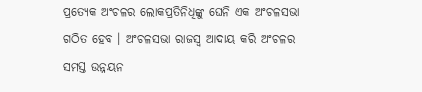ପ୍ରତ୍ୟେକ ଅଂଚଳର ଲୋକପ୍ରତିନିଧିଙ୍କୁ ଘେନି ଏକ ଅଂଚଳସଭା ଗଠିତ ହେବ । ଅଂଚଳସଭା ରାଜସ୍ୱ ଆଦାୟ କରି ଅଂଚଳର ସମସ୍ତ ଉନ୍ନୟନ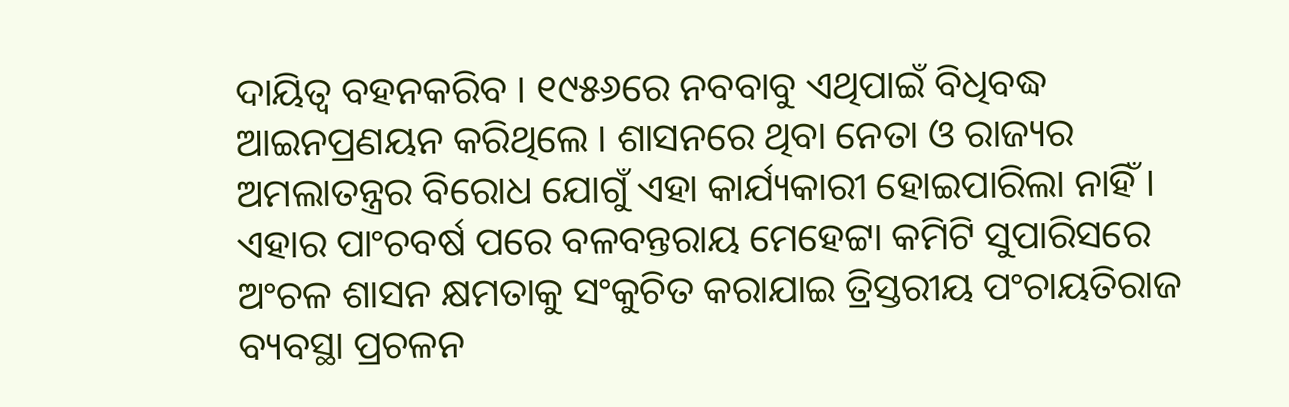ଦାୟିତ୍ୱ ବହନକରିବ । ୧୯୫୬ରେ ନବବାବୁ ଏଥିପାଇଁ ବିଧିବଦ୍ଧ ଆଇନପ୍ରଣୟନ କରିଥିଲେ । ଶାସନରେ ଥିବା ନେତା ଓ ରାଜ୍ୟର ଅମଲାତନ୍ତ୍ରର ବିରୋଧ ଯୋଗୁଁ ଏହା କାର୍ଯ୍ୟକାରୀ ହୋଇପାରିଲା ନାହିଁ । ଏହାର ପାଂଚବର୍ଷ ପରେ ବଳବନ୍ତରାୟ ମେହେଟ୍ଟା କମିଟି ସୁପାରିସରେ ଅଂଚଳ ଶାସନ କ୍ଷମତାକୁ ସଂକୁଚିତ କରାଯାଇ ତ୍ରିସ୍ତରୀୟ ପଂଚାୟତିରାଜ ବ୍ୟବସ୍ଥା ପ୍ରଚଳନ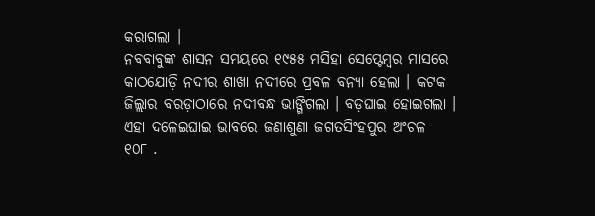କରାଗଲା ।
ନବବାବୁଙ୍କ ଶାସନ ସମୟରେ ୧୯୫୫ ମସିହା ସେପ୍ଟେମ୍ବର ମାସରେ କାଠଯୋଡ଼ି ନଦୀର ଶାଖା ନଦୀରେ ପ୍ରବଳ ବନ୍ୟା ହେଲା । କଟକ ଜିଲ୍ଲାର ବରଡ଼ାଠାରେ ନଦୀବନ୍ଧ ଭାଙ୍ଗିଗଲା । ବଡ଼ଘାଇ ହୋଇଗଲା । ଏହା ଦଳେଇଘାଇ ଭାବରେ ଜଣାଶୁଣା ଜଗତସିଂହପୁର ଅଂଚଳ
୧୦୮ .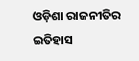ଓଡ଼ିଶା ରାଜନୀତିର ଇତିହାସ